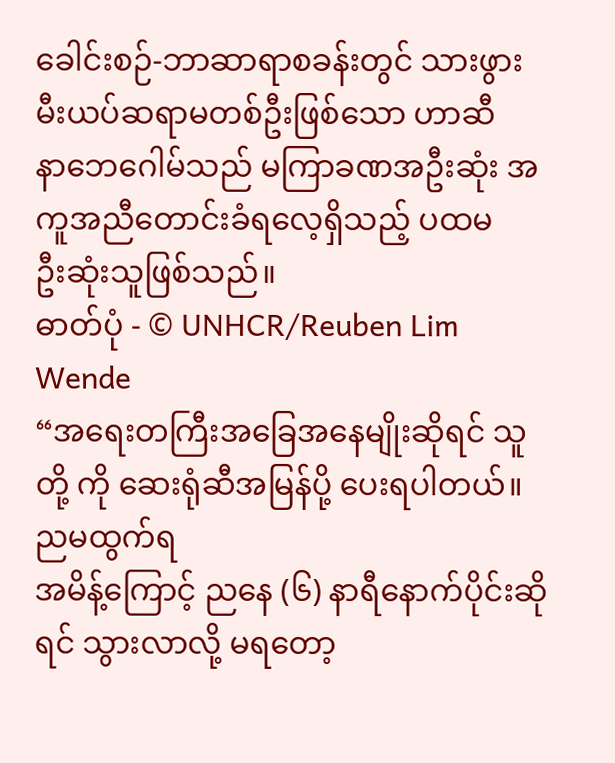ခေါင်းစဉ်-ဘာဆာရာစခန်းတွင် သားဖွားမီးယပ်ဆရာမတစ်ဦးဖြစ်သော ဟာဆီ
နာဘေဂေါမ်သည် မကြာခဏအဦးဆုံး အကူအညီတောင်းခံရလေ့ရှိသည့် ပထမ
ဦးဆုံးသူဖြစ်သည်။
ဓာတ်ပုံ - © UNHCR/Reuben Lim Wende
“အရေးတကြီးအခြေအနေမျိုးဆိုရင် သူတို့ ကို ဆေးရုံဆီအမြန်ပို့ ပေးရပါတယ်။ ညမထွက်ရ
အမိန့်ကြောင့် ညနေ (၆) နာရီနောက်ပိုင်းဆိုရင် သွားလာလို့ မရတော့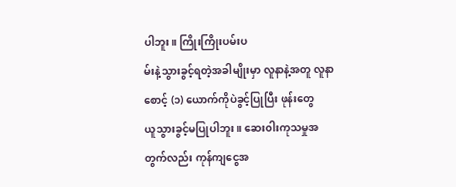ပါဘူး။ ကြိုးကြိုးပမ်းပ
မ်းနဲ့သွားခွင့်ရတဲ့အခါမျိုးမှာ လူနာနဲ့အတူ လူနာစောင့် (၁) ယောက်ကိုပဲခွင့်ပြုပြီး ဖုန်းတွေ
ယူသွားခွင့်မပြုပါဘူး။ ဆေး၀ါးကုသမှုအတွက်လည်း ကုန်ကျငွေအ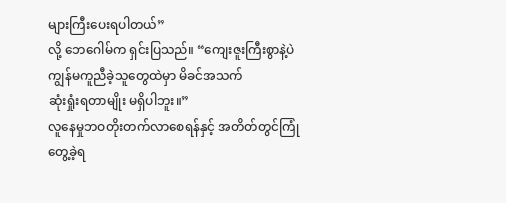များကြီးပေးရပါတယ်”
လို့ ဘေဂေါမ်က ရှင်းပြသည်။ “ကျေးဇူးကြီးစွာနဲ့ပဲ ကျွန်မကူညီခဲ့သူတွေထဲမှာ မိခင်အသက်
ဆုံးရှုံးရတာမျိုး မရှိပါဘူး။”
လူနေမှုဘဝတိုးတက်လာစေရန်နှင့် အတိတ်တွင်ကြုံတွေ့ခဲ့ရ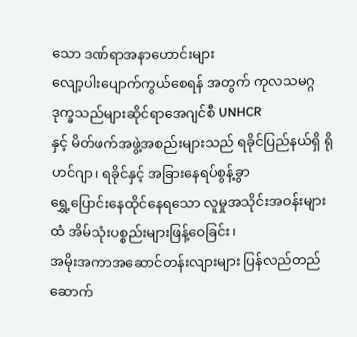သော ဒဏ်ရာအနာဟောင်းများ
လျော့ပါးပျောက်ကွယ်စေရန် အတွက် ကုလသမဂ္ဂဒုက္ခသည်များဆိုင်ရာအေဂျင်စီ UNHCR
နှင့် မိတ်ဖက်အဖွဲ့အစည်းများသည် ရခိုင်ပြည်နယ်ရှိ ရိုဟင်ဂျာ၊ ရခိုင်နှင့် အခြားနေရပ်စွန့်ခွာ
ရွှေ့ပြောင်းနေထိုင်နေရသော လူမှုအသိုင်းအဝန်းများထံ အိမ်သုံးပစ္စည်းများဖြန့်ဝေခြင်း၊
အမိုးအကာအဆောင်တန်းလျားများ ပြန်လည်တည်ဆောက်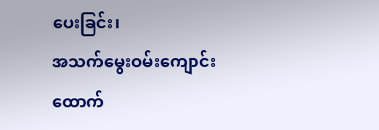ပေးခြင်း၊
အသက်မွေးဝမ်းကျောင်း ထောက်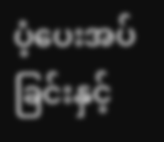ပံ့ပေးအပ်ခြင်းနှင့်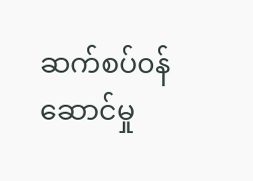ဆက်စပ်၀န်ဆောင်မှု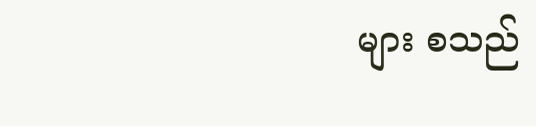များ စသည်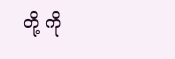တို့ ကို